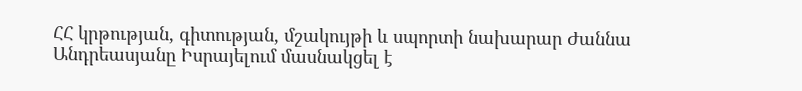ՀՀ կրթության, գիտության, մշակույթի և սպորտի նախարար Ժաննա Անդրեասյանը Իսրայելում մասնակցել է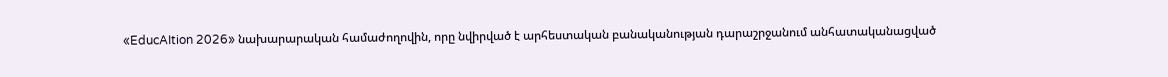«EducAItion 2026» նախարարական համաժողովին, որը նվիրված է արհեստական բանականության դարաշրջանում անհատականացված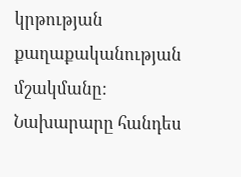կրթության քաղաքականության մշակմանը:
Նախարարը հանդես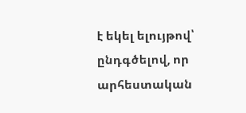է եկել ելույթով՝ ընդգծելով, որ արհեստական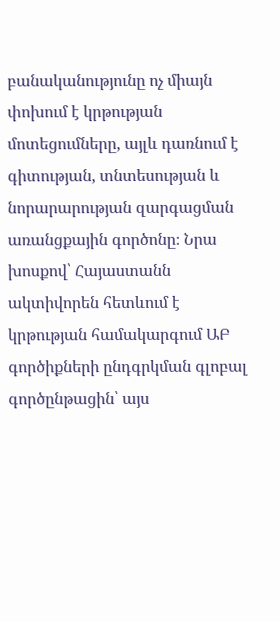բանականությունը ոչ միայն փոխում է կրթության մոտեցումները, այլև դառնում է գիտության, տնտեսության և նորարարության զարգացման առանցքային գործոնը։ Նրա խոսքով՝ Հայաստանն ակտիվորեն հետևում է կրթության համակարգում ԱԲ գործիքների ընդգրկման գլոբալ գործընթացին՝ այս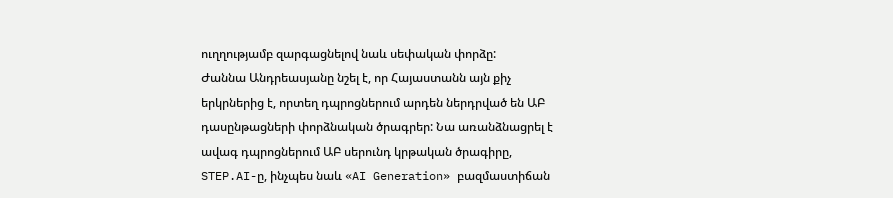ուղղությամբ զարգացնելով նաև սեփական փորձը:
Ժաննա Անդրեասյանը նշել է, որ Հայաստանն այն քիչ երկրներից է, որտեղ դպրոցներում արդեն ներդրված են ԱԲ դասընթացների փորձնական ծրագրեր: Նա առանձնացրել է ավագ դպրոցներում ԱԲ սերունդ կրթական ծրագիրը, STEP.AI-ը, ինչպես նաև «AI Generation» բազմաստիճան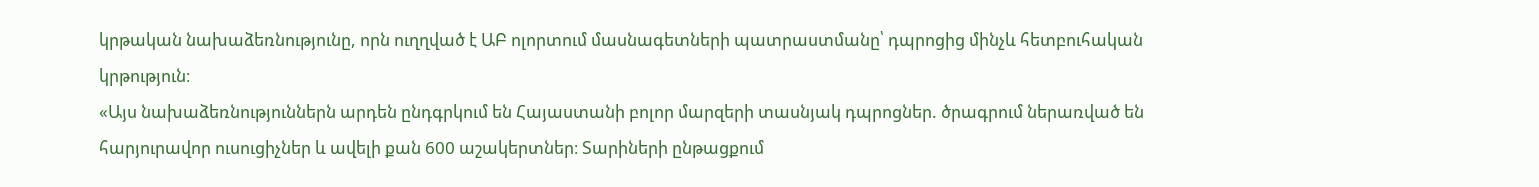կրթական նախաձեռնությունը, որն ուղղված է ԱԲ ոլորտում մասնագետների պատրաստմանը՝ դպրոցից մինչև հետբուհական կրթություն։
«Այս նախաձեռնություններն արդեն ընդգրկում են Հայաստանի բոլոր մարզերի տասնյակ դպրոցներ. ծրագրում ներառված են հարյուրավոր ուսուցիչներ և ավելի քան 600 աշակերտներ։ Տարիների ընթացքում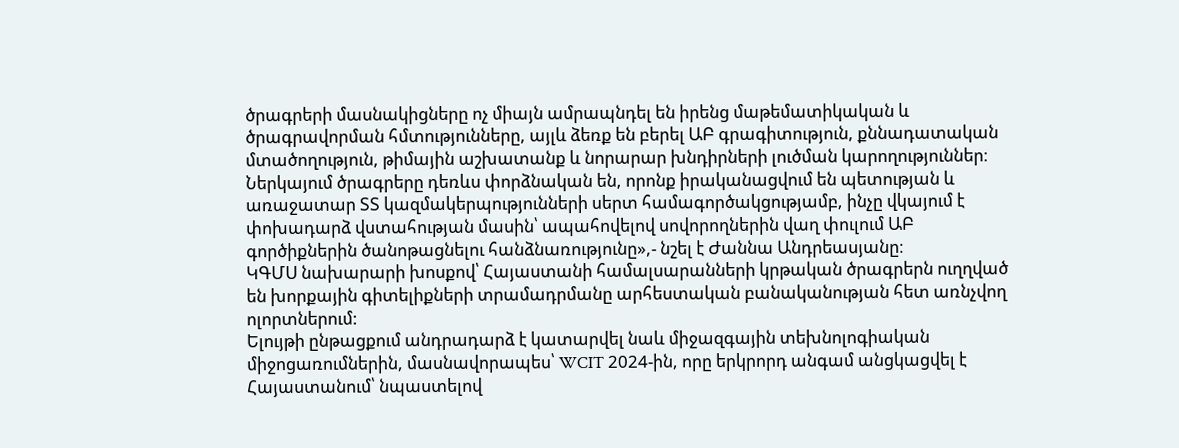ծրագրերի մասնակիցները ոչ միայն ամրապնդել են իրենց մաթեմատիկական և ծրագրավորման հմտությունները, այլև ձեռք են բերել ԱԲ գրագիտություն, քննադատական մտածողություն, թիմային աշխատանք և նորարար խնդիրների լուծման կարողություններ։ Ներկայում ծրագրերը դեռևս փորձնական են, որոնք իրականացվում են պետության և առաջատար ՏՏ կազմակերպությունների սերտ համագործակցությամբ, ինչը վկայում է փոխադարձ վստահության մասին՝ ապահովելով սովորողներին վաղ փուլում ԱԲ գործիքներին ծանոթացնելու հանձնառությունը»,- նշել է Ժաննա Անդրեասյանը։
ԿԳՄՍ նախարարի խոսքով՝ Հայաստանի համալսարանների կրթական ծրագրերն ուղղված են խորքային գիտելիքների տրամադրմանը արհեստական բանականության հետ առնչվող ոլորտներում:
Ելույթի ընթացքում անդրադարձ է կատարվել նաև միջազգային տեխնոլոգիական միջոցառումներին, մասնավորապես՝ WCIT 2024-ին, որը երկրորդ անգամ անցկացվել է Հայաստանում՝ նպաստելով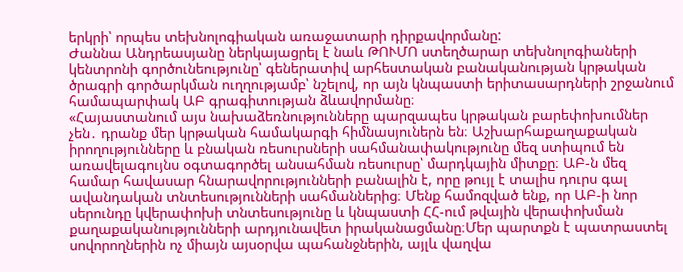երկրի՝ որպես տեխնոլոգիական առաջատարի դիրքավորմանը:
Ժաննա Անդրեասյանը ներկայացրել է նաև ԹՈՒՄՈ ստեղծարար տեխնոլոգիաների կենտրոնի գործունեությունը՝ գեներատիվ արհեստական բանականության կրթական ծրագրի գործարկման ուղղությամբ՝ նշելով, որ այն կնպաստի երիտասարդների շրջանում համապարփակ ԱԲ գրագիտության ձևավորմանը։
«Հայաստանում այս նախաձեռնությունները պարզապես կրթական բարեփոխումներ չեն․ դրանք մեր կրթական համակարգի հիմնասյուներն են։ Աշխարհաքաղաքական իրողությունները և բնական ռեսուրսների սահմանափակությունը մեզ ստիպում են առավելագույնս օգտագործել անսահման ռեսուրսը՝ մարդկային միտքը։ ԱԲ-ն մեզ համար հավասար հնարավորությունների բանալին է, որը թույլ է տալիս դուրս գալ ավանդական տնտեսությունների սահմաններից։ Մենք համոզված ենք, որ ԱԲ-ի նոր սերունդը կվերափոխի տնտեսությունը և կնպաստի ՀՀ-ում թվային վերափոխման քաղաքականությունների արդյունավետ իրականացմանը։Մեր պարտքն է պատրաստել սովորողներին ոչ միայն այսօրվա պահանջներին, այլև վաղվա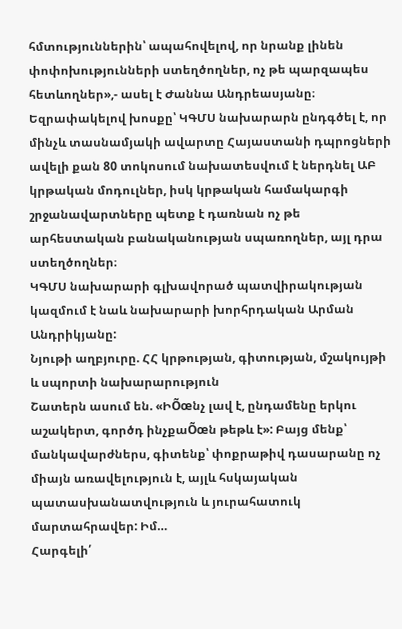հմտություններին՝ ապահովելով, որ նրանք լինեն փոփոխությունների ստեղծողներ, ոչ թե պարզապես հետևողներ»,- ասել է Ժաննա Անդրեասյանը։
Եզրափակելով խոսքը՝ ԿԳՄՍ նախարարն ընդգծել է, որ մինչև տասնամյակի ավարտը Հայաստանի դպրոցների ավելի քան 80 տոկոսում նախատեսվում է ներդնել ԱԲ կրթական մոդուլներ, իսկ կրթական համակարգի շրջանավարտները պետք է դառնան ոչ թե արհեստական բանականության սպառողներ, այլ դրա ստեղծողներ։
ԿԳՄՍ նախարարի գլխավորած պատվիրակության կազմում է նաև նախարարի խորհրդական Արման Անդրիկյանը:
Նյութի աղբյուրը. ՀՀ կրթության, գիտության, մշակույթի և սպորտի նախարարություն
Շատերն ասում են. «ԻÕœնչ լավ է, ընդամենը երկու աշակերտ, գործդ ինչքաÕœն թեթև է»: Բայց մենք՝ մանկավարժներս, գիտենք՝ փոքրաթիվ դասարանը ոչ միայն առավելություն է, այլև հսկայական պատասխանատվություն և յուրահատուկ մարտահրավեր: Իմ…
Հարգելի՛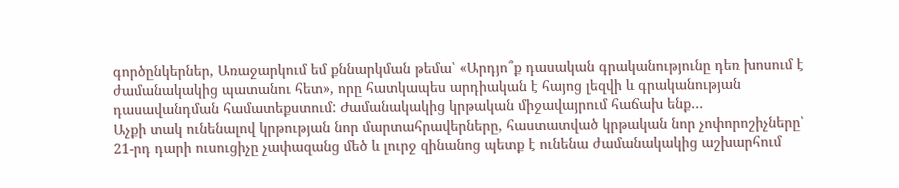գործընկերներ, Առաջարկում եմ քննարկման թեմա՝ «Արդյո՞ք դասական գրականությունը դեռ խոսում է ժամանակակից պատանու հետ», որը հատկապես արդիական է հայոց լեզվի և գրականության դասավանդման համատեքստում: Ժամանակակից կրթական միջավայրում հաճախ ենք…
Աչքի տակ ունենալով կրթության նոր մարտահրավերները, հաստատված կրթական նոր չոփորոշիչները՝ 21-րդ դարի ուսուցիչը չափազանց մեծ և լուրջ զինանոց պետք է ունենա ժամանակակից աշխարհում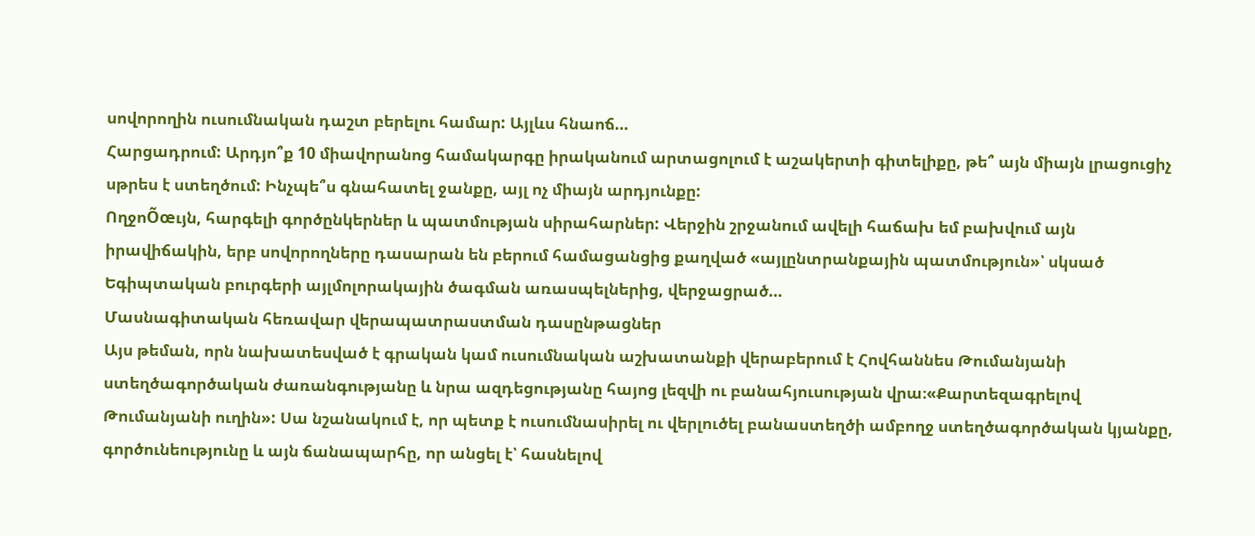սովորողին ուսումնական դաշտ բերելու համար: Այլևս հնաոճ…
Հարցադրում: Արդյո՞ք 10 միավորանոց համակարգը իրականում արտացոլում է աշակերտի գիտելիքը, թե՞ այն միայն լրացուցիչ սթրես է ստեղծում: Ինչպե՞ս գնահատել ջանքը, այլ ոչ միայն արդյունքը:
ՈղջոÕœւյն, հարգելի գործընկերներ և պատմության սիրահարներ: Վերջին շրջանում ավելի հաճախ եմ բախվում այն իրավիճակին, երբ սովորողները դասարան են բերում համացանցից քաղված «այլընտրանքային պատմություն»՝ սկսած Եգիպտական բուրգերի այլմոլորակային ծագման առասպելներից, վերջացրած…
Մասնագիտական հեռավար վերապատրաստման դասընթացներ
Այս թեման, որն նախատեսված է գրական կամ ուսումնական աշխատանքի վերաբերում է Հովհաննես Թումանյանի ստեղծագործական ժառանգությանը և նրա ազդեցությանը հայոց լեզվի ու բանահյուսության վրա։«Քարտեզագրելով Թումանյանի ուղին»: Սա նշանակում է, որ պետք է ուսումնասիրել ու վերլուծել բանաստեղծի ամբողջ ստեղծագործական կյանքը, գործունեությունը և այն ճանապարհը, որ անցել է՝ հասնելով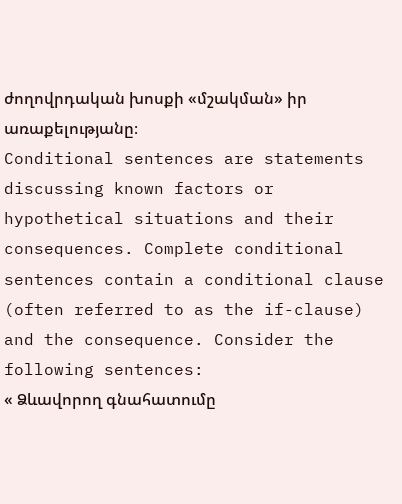ժողովրդական խոսքի «մշակման» իր առաքելությանը։
Conditional sentences are statements discussing known factors or hypothetical situations and their consequences. Complete conditional sentences contain a conditional clause (often referred to as the if-clause) and the consequence. Consider the following sentences:
« Ձևավորող գնահատումը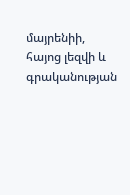մայրենիի, հայոց լեզվի և գրականության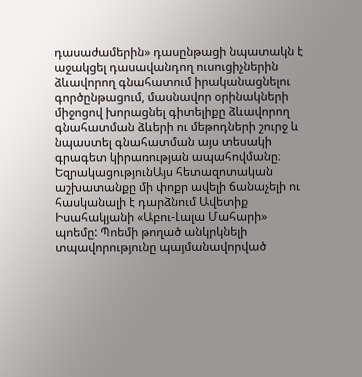դասաժամերին» դասընթացի նպատակն է աջակցել դասավանդող ուսուցիչներին ձևավորող գնահատում իրականացնելու գործընթացում, մասնավոր օրինակների միջոցով խորացնել գիտելիքը ձևավորող գնահատման ձևերի ու մեթոդների շուրջ և նպաստել գնահատման այս տեսակի գրագետ կիրառության ապահովմանը։
ԵզրակացությունԱյս հետազոտական աշխատանքը մի փոքր ավելի ճանաչելի ու հասկանալի է դարձնում Ավետիք Իսահակյանի «Աբու-Լալա Մահարի» պոեմը: Պոեմի թողած անկրկնելի տպավորությունը պայմանավորված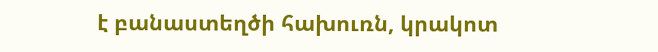է բանաստեղծի հախուռն, կրակոտ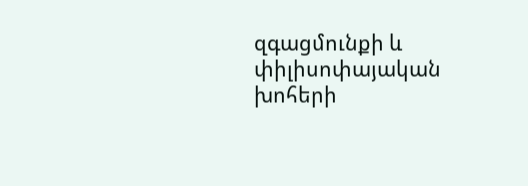զգացմունքի և փիլիսոփայական խոհերի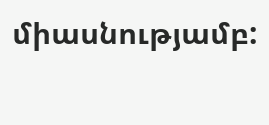միասնությամբ: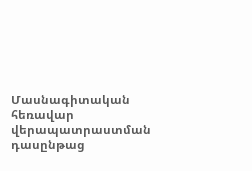Մասնագիտական հեռավար վերապատրաստման դասընթաց